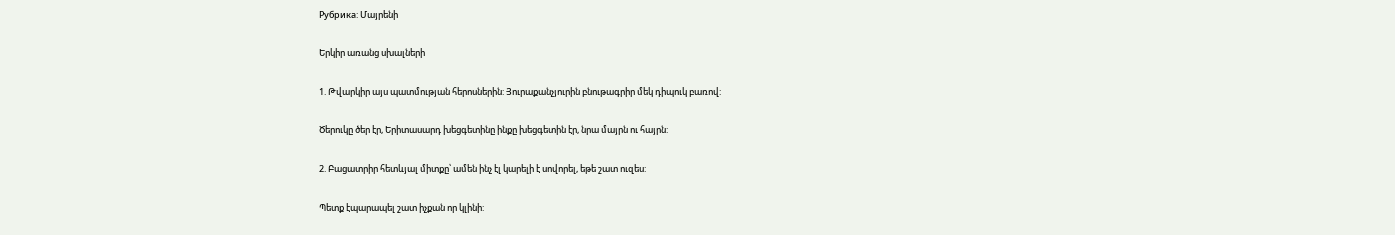Рубрика: Մայրենի

Երկիր առանց սխալների

1. Թվարկիր այս պատմության հերոսներին: Յուրաքանչյուրին բնութագրիր մեկ դիպուկ բառով:

Ծերուկը ծեր էր, Երիտասարդ խեցգետինը ինքը խեցգետին էր, նրա մայրն ու հայրն:

2. Բացատրիր հետևյալ միտքը՝ ամեն ինչ էլ կարելի է սովորել, եթե շատ ուզես:

Պետք էպարապել շատ իչքան որ կլինի: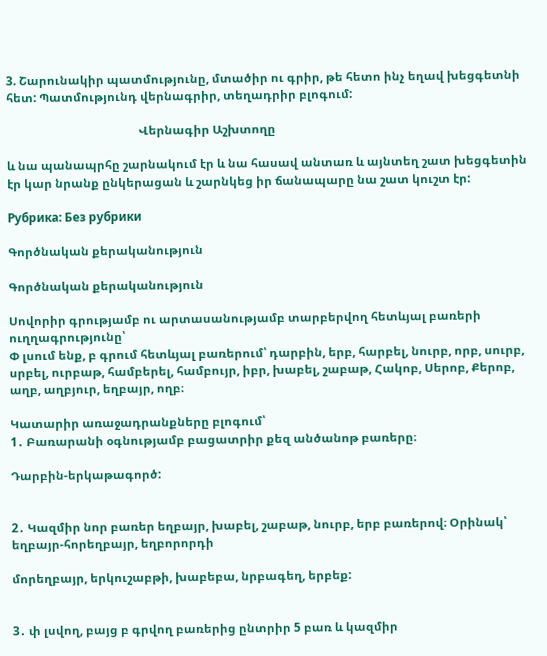3. Շարունակիր պատմությունը, մտածիր ու գրիր, թե հետո ինչ եղավ խեցգետնի հետ: Պատմությունդ վերնագրիր, տեղադրիր բլոգում:

                                            Վերնագիր Աշխտողը

և նա պանապրհը շարնակում էր և նա հասավ անտառ և այնտեղ շատ խեցգետին էր կար նրանք ընկերացան և շարնկեց իր ճանապարը նա շատ կուշտ էր:

Рубрика: Без рубрики

Գործնական քերականություն

Գործնական քերականություն

Սովորիր գրությամբ ու արտասանությամբ տարբերվող հետևյալ բառերի ուղղագրությունը՝
Փ լսում ենք, բ գրում հետևյալ բառերում՝ դարբին, երբ, հարբել, նուրբ, որբ, սուրբ, սրբել, ուրբաթ, համբերել, համբույր, իբր, խաբել, շաբաթ, Հակոբ, Սերոբ, Քերոբ, աղբ, աղբյուր, եղբայր, ողբ։

Կատարիր առաջադրանքները բլոգում՝
1․ Բառարանի օգնությամբ բացատրիր քեզ անծանոթ բառերը։

Դարբին-երկաթագործ:


2․ Կազմիր նոր բառեր եղբայր, խաբել, շաբաթ, նուրբ, երբ բառերով։ Օրինակ՝ եղբայր-հորեղբայր, եղբորորդի

մորեղբայր, երկուշաբթի, խաբեբա, նրբագեղ, երբեք:


3․ փ լսվող, բայց բ գրվող բառերից ընտրիր 5 բառ և կազմիր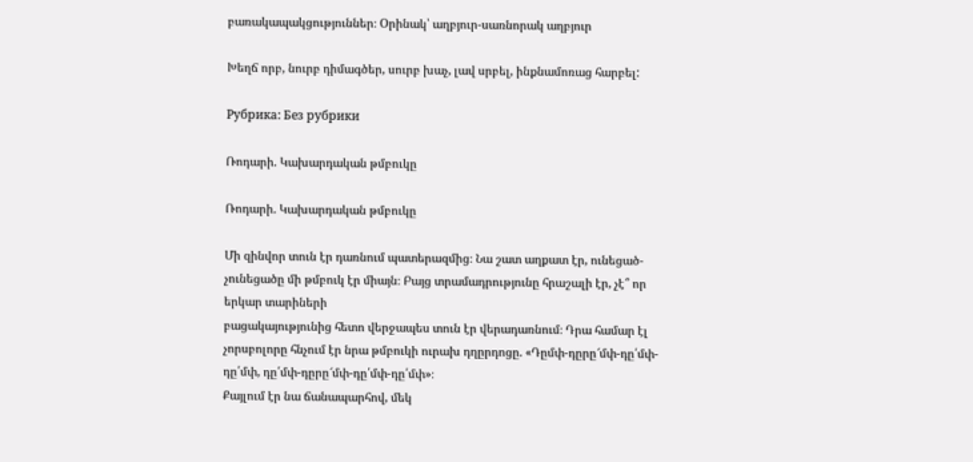բառակապակցություններ։ Օրինակ՝ աղբյուր-սառնորակ աղբյուր

Խեղճ որբ, նուրբ դիմագծեր, սուրբ խաչ, լավ սրբել, ինքնամոռաց հարբել:

Рубрика: Без рубрики

Ռոդարի. Կախարդական թմբուկը

Ռոդարի. Կախարդական թմբուկը

Մի զինվոր տուն էր դառնում պատերազմից։ Նա շատ աղքատ էր, ունեցած-չունեցածը մի թմբուկ էր միայն։ Բայց տրամադրությունը հրաշալի էր, չէ՞ որ երկար տարիների
բացակայությունից հետո վերջապես տուն էր վերադառնում։ Դրա համար էլ չորսբոլորը հնչում էր նրա թմբուկի ուրախ դղըրդոցը. «Դըմփ-դըրը՜մփ-դը՛մփ-դը՛մփ, դը՛մփ-դըրը՜մփ-դը՛մփ-դը՛մփ»։
Քայլում էր նա ճանապարհով, մեկ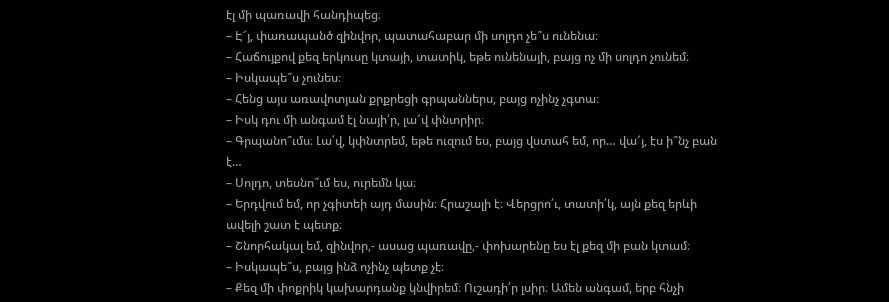էլ մի պառավի հանդիպեց։
– Է՜յ, փառապանծ զինվոր, պատահաբար մի սոլդո չե՞ս ունենա։
– Հաճույքով քեզ երկուսը կտայի, տատիկ, եթե ունենայի, բայց ոչ մի սոլդո չունեմ։
– Իսկապե՞ս չունես։
– Հենց այս առավոտյան քրքրեցի գրպաններս, բայց ոչինչ չգտա։
– Իսկ դու մի անգամ էլ նայի՛ր, լա՜վ փնտրիր։
– Գրպանո՞ւմս։ Լա՛վ, կփնտրեմ, եթե ուզում ես, բայց վստահ եմ, որ… վա՜յ, էս ի՞նչ բան է…
– Սոլդո, տեսնո՞ւմ ես, ուրեմն կա։
– Երդվում եմ, որ չգիտեի այդ մասին։ Հրաշալի է։ Վերցրո՛ւ, տատի՛կ, այն քեզ երևի ավելի շատ է պետք։
– Շնորհակալ եմ, զինվոր,- ասաց պառավը,- փոխարենը ես էլ քեզ մի բան կտամ։
– Իսկապե՞ս, բայց ինձ ոչինչ պետք չէ։
– Քեզ մի փոքրիկ կախարդանք կնվիրեմ։ Ուշադի՛ր լսիր։ Ամեն անգամ, երբ հնչի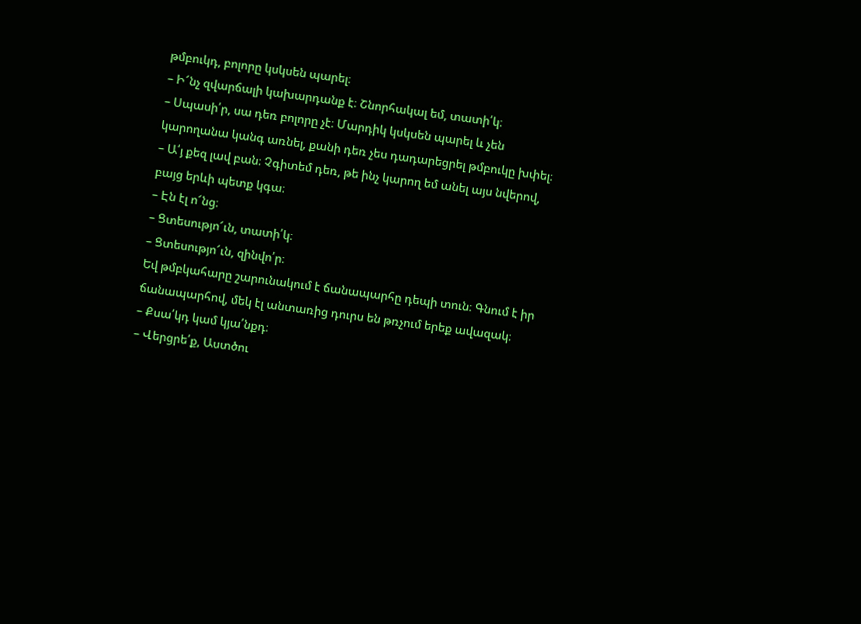թմբուկդ, բոլորը կսկսեն պարել։
– Ի՜նչ զվարճալի կախարդանք է։ Շնորհակալ եմ, տատի՛կ։
– Սպասի՛ր, սա դեռ բոլորը չէ։ Մարդիկ կսկսեն պարել և չեն կարողանա կանգ առնել, քանի դեռ չես դադարեցրել թմբուկը խփել։
– Ա՛յ քեզ լավ բան։ Չգիտեմ դեռ, թե ինչ կարող եմ անել այս նվերով, բայց երևի պետք կգա։
– Էն էլ ո՜նց։
– Ցտեսությո՜ւն, տատի՛կ։
– Ցտեսությո՜ւն, զինվո՛ր։
Եվ թմբկահարը շարունակում է ճանապարհը դեպի տուն։ Գնում է իր ճանապարհով, մեկ էլ անտառից դուրս են թռչում երեք ավազակ։
– Քսա՛կդ կամ կյա՛նքդ։
– Վերցրե՛ք, Աստծու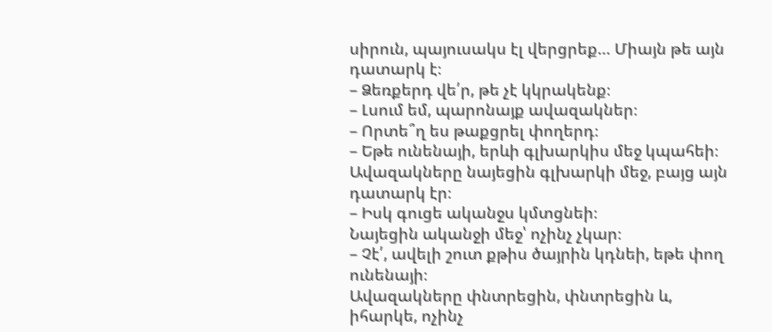սիրուն, պայուսակս էլ վերցրեք… Միայն թե այն դատարկ է։
– Ձեռքերդ վե՛ր, թե չէ կկրակենք։
– Լսում եմ, պարոնայք ավազակներ։
– Որտե՞ղ ես թաքցրել փողերդ։
– Եթե ունենայի, երևի գլխարկիս մեջ կպահեի։
Ավազակները նայեցին գլխարկի մեջ, բայց այն դատարկ էր։
– Իսկ գուցե ականջս կմտցնեի։
Նայեցին ականջի մեջ՝ ոչինչ չկար։
– Չէ՛, ավելի շուտ քթիս ծայրին կդնեի, եթե փող ունենայի։
Ավազակները փնտրեցին, փնտրեցին և, իհարկե, ոչինչ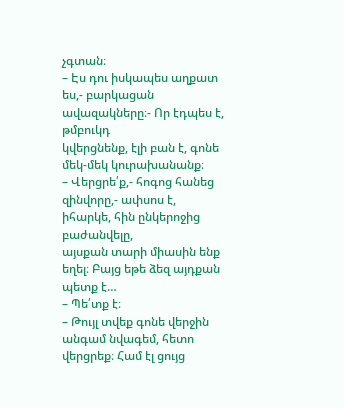չգտան։
– Էս դու իսկապես աղքատ ես,- բարկացան ավազակները։- Որ էդպես է, թմբուկդ
կվերցնենք, էլի բան է, գոնե մեկ-մեկ կուրախանանք։
– Վերցրե՛ք,- հոգոց հանեց զինվորը,- ափսոս է, իհարկե, հին ընկերոջից բաժանվելը,
այսքան տարի միասին ենք եղել։ Բայց եթե ձեզ այդքան պետք է…
– Պե՛տք է։
– Թույլ տվեք գոնե վերջին անգամ նվագեմ, հետո վերցրեք։ Համ էլ ցույց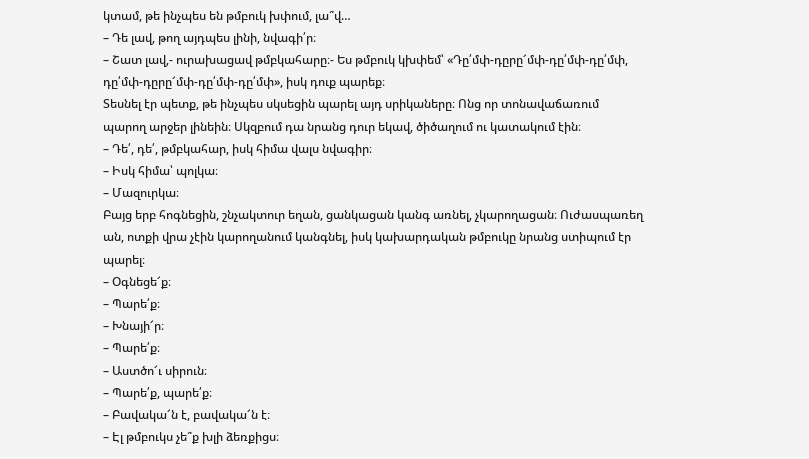կտամ, թե ինչպես են թմբուկ խփում, լա՞վ…
– Դե լավ, թող այդպես լինի, նվագի՛ր։
– Շատ լավ,- ուրախացավ թմբկահարը։- Ես թմբուկ կխփեմ՝ «Դը՛մփ-դըրը՜մփ-դը՛մփ-դը՛մփ, դը՛մփ-դըրը՜մփ-դը՛մփ-դը՛մփ», իսկ դուք պարեք։
Տեսնել էր պետք, թե ինչպես սկսեցին պարել այդ սրիկաները։ Ոնց որ տոնավաճառում
պարող արջեր լինեին։ Սկզբում դա նրանց դուր եկավ, ծիծաղում ու կատակում էին։
– Դե՛, դե՛, թմբկահար, իսկ հիմա վալս նվագիր։
– Իսկ հիմա՝ պոլկա։
– Մազուրկա։
Բայց երբ հոգնեցին, շնչակտուր եղան, ցանկացան կանգ առնել, չկարողացան։ Ուժասպառեղ ան, ոտքի վրա չէին կարողանում կանգնել, իսկ կախարդական թմբուկը նրանց ստիպում էր պարել։
– Օգնեցե՜ք։
– Պարե՛ք։
– Խնայի՜ր։
– Պարե՛ք։
– Աստծո՜ւ սիրուն։
– Պարե՛ք, պարե՛ք։
– Բավակա՜ն է, բավակա՜ն է։
– Էլ թմբուկս չե՞ք խլի ձեռքիցս։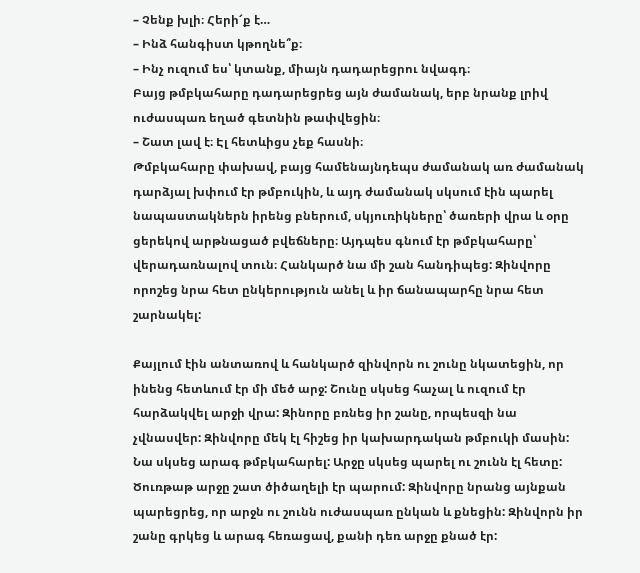– Չենք խլի։ Հերի՜ք է…
– Ինձ հանգիստ կթողնե՞ք։
– Ինչ ուզում ես՝ կտանք, միայն դադարեցրու նվագդ։
Բայց թմբկահարը դադարեցրեց այն ժամանակ, երբ նրանք լրիվ ուժասպառ եղած գետնին թափվեցին։
– Շատ լավ է։ Էլ հետևիցս չեք հասնի։
Թմբկահարը փախավ, բայց համենայնդեպս ժամանակ առ ժամանակ դարձյալ խփում էր թմբուկին, և այդ ժամանակ սկսում էին պարել նապաստակներն իրենց բներում, սկյուռիկները՝ ծառերի վրա և օրը ցերեկով արթնացած բվեճները։ Այդպես գնում էր թմբկահարը՝ վերադառնալով տուն։ Հանկարծ նա մի շան հանդիպեց: Զինվորը որոշեց նրա հետ ընկերություն անել և իր ճանապարհը նրա հետ շարնակել:

Քայլում էին անտառով և հանկարծ զինվորն ու շունը նկատեցին, որ ինենց հետևում էր մի մեծ արջ: Շունը սկսեց հաչալ և ուզում էր հարձակվել արջի վրա: Զինորը բռնեց իր շանը, որպեսզի նա չվնասվեր: Զինվորը մեկ էլ հիշեց իր կախարդական թմբուկի մասին: Նա սկսեց արագ թմբկահարել: Արջը սկսեց պարել ու շունն էլ հետը: Ծուռթաթ արջը շատ ծիծաղելի էր պարում: Զինվորը նրանց այնքան պարեցրեց, որ արջն ու շունն ուժասպառ ընկան և քնեցին: Զինվորն իր շանը գրկեց և արագ հեռացավ, քանի դեռ արջը քնած էր: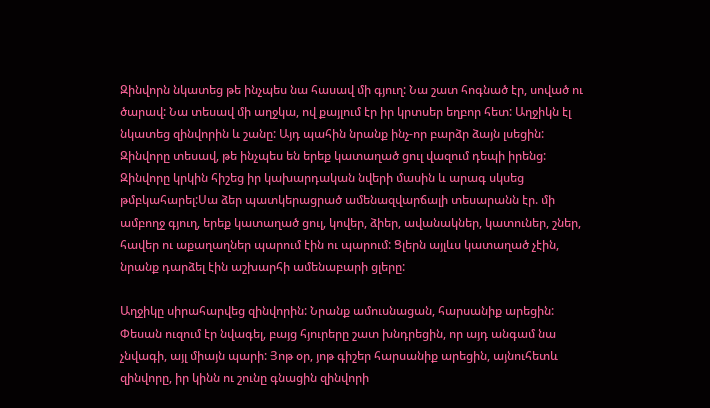Զինվորն նկատեց թե ինչպես նա հասավ մի գյուղ: Նա շատ հոգնած էր, սոված ու ծարավ: Նա տեսավ մի աղջկա, ով քայլում էր իր կրտսեր եղբոր հետ: Աղջիկն էլ նկատեց զինվորին և շանը: Այդ պահին նրանք ինչ-որ բարձր ձայն լսեցին: Զինվորը տեսավ, թե ինչպես են երեք կատաղած ցուլ վազում դեպի իրենց: Զինվորը կրկին հիշեց իր կախարդական նվերի մասին և արագ սկսեց թմբկահարել:Սա ձեր պատկերացրած ամենազվարճալի տեսարանն էր. մի ամբողջ գյուղ, երեք կատաղած ցուլ, կովեր, ձիեր, ավանակներ, կատուներ, շներ, հավեր ու աքաղաղներ պարում էին ու պարում: Ցլերն այլևս կատաղած չէին, նրանք դարձել էին աշխարհի ամենաբարի ցլերը:

Աղջիկը սիրահարվեց զինվորին: Նրանք ամուսնացան, հարսանիք արեցին: Փեսան ուզում էր նվագել, բայց հյուրերը շատ խնդրեցին, որ այդ անգամ նա չնվագի, այլ միայն պարի: Յոթ օր, յոթ գիշեր հարսանիք արեցին, այնուհետև զինվորը, իր կինն ու շունը գնացին զինվորի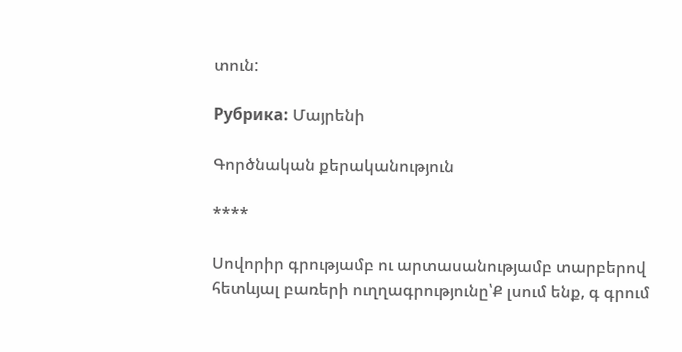տուն:

Рубрика: Մայրենի

Գործնական քերականություն

****

Սովորիր գրությամբ ու արտասանությամբ տարբերով հետևյալ բառերի ուղղագրությունը՝Ք լսում ենք, գ գրում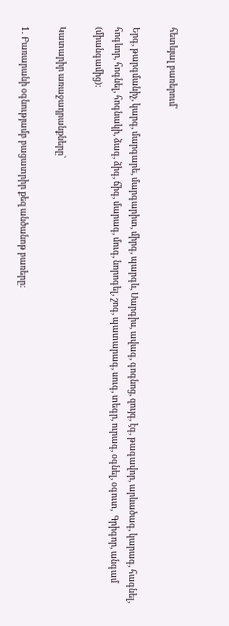հետևյալ բառերում՝

Երգ, թարգմանիչ, կարգ, մարգարե, մարգարիտ, միրգ, պարգև, Սարգիս, ավագ, գոգնոց, զույգ, էգ, թագավոր, արևածագ, կարագ, հագնել, հոգևոր, հոգնել, հոգնակի, ձագ, ձիգ, ճիգ, մարագ, մուգ, նորոգել, շոգ, պատարագ, սուգ, տեգր, ուրագ, օգնել, օգուտ,  Գրիգոր, անգամ (միանգամից):

Կատարիր առաջադրանքները՝

1․ Բառարանի օգնությամբ բացատրիր քեզ անծանոթ բառերը։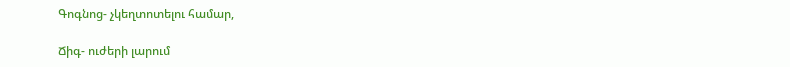Գոգնոց- չկեղտոտելու համար,

Ճիգ- ուժերի լարում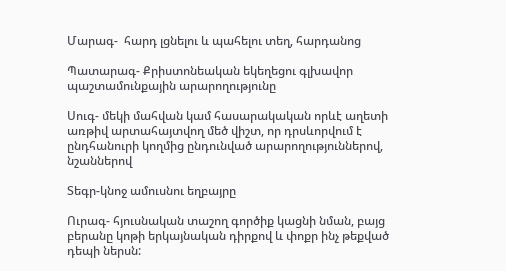Մարագ-  հարդ լցնելու և պահելու տեղ, հարդանոց

Պատարագ- Քրիստոնեական եկեղեցու գլխավոր պաշտամունքային արարողությունը

Սուգ- մեկի մահվան կամ հասարակական որևէ աղետի առթիվ արտահայտվող մեծ վիշտ, որ դրսևորվում է ընդհանուրի կողմից ընդունված արարողություններով, նշաններով

Տեգր-կնոջ ամուսնու եղբայրը

Ուրագ- հյուսնական տաշող գործիք կացնի նման, բայց բերանը կոթի երկայնական դիրքով և փոքր ինչ թեքված դեպի ներսն: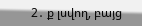2․ ք լսվող, բայց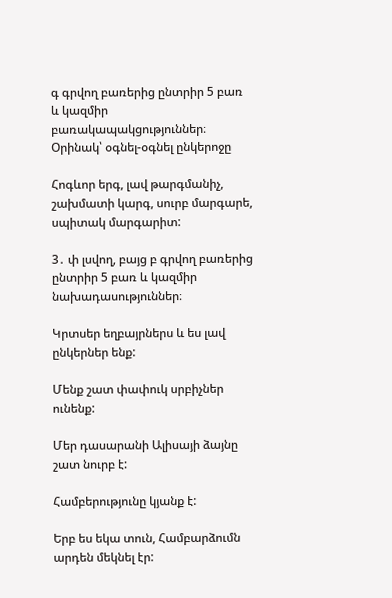գ գրվող բառերից ընտրիր 5 բառ և կազմիր բառակապակցություններ։ Օրինակ՝ օգնել-օգնել ընկերոջը

Հոգևոր երգ, լավ թարգմանիչ, շախմատի կարգ, սուրբ մարգարե, սպիտակ մարգարիտ:

3․ փ լսվող, բայց բ գրվող բառերից ընտրիր 5 բառ և կազմիր նախադասություններ։

Կրտսեր եղբայրներս և ես լավ ընկերներ ենք:

Մենք շատ փափուկ սրբիչներ ունենք:

Մեր դասարանի Ալիսայի ձայնը շատ նուրբ է:

Համբերությունը կյանք է:

Երբ ես եկա տուն, Համբարձումն արդեն մեկնել էր: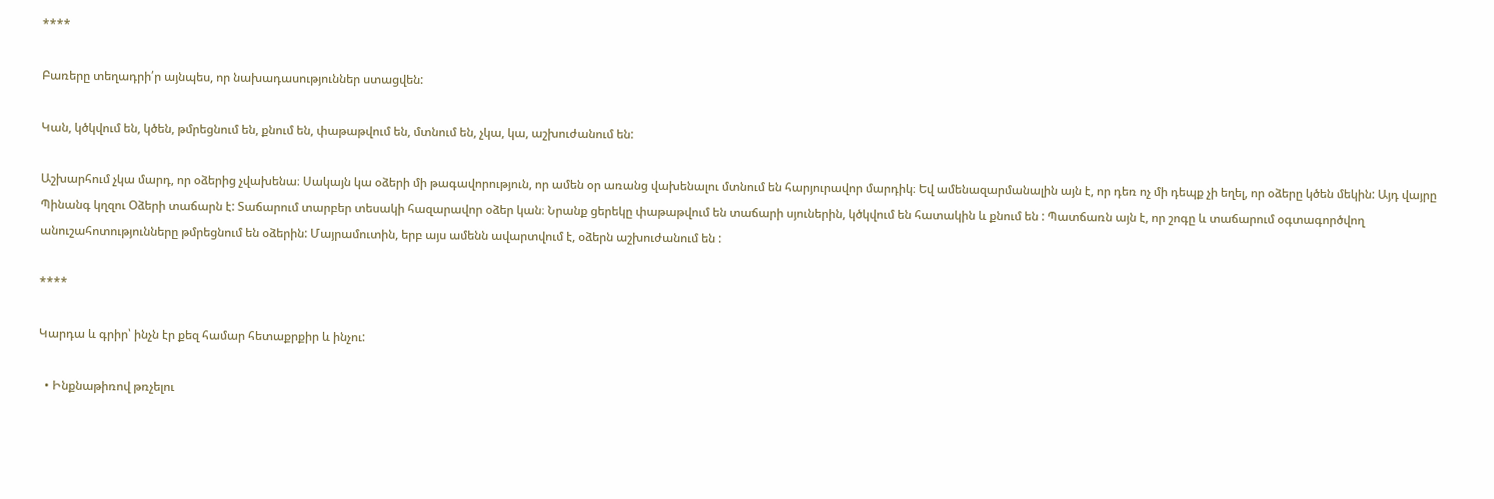****

Բառերը տեղադրի՛ր այնպես, որ նախադասություններ ստացվեն:

Կան, կծկվում են, կծեն, թմրեցնում են, քնում են, փաթաթվում են, մտնում են, չկա, կա, աշխուժանում են:

Աշխարհում չկա մարդ, որ օձերից չվախենա։ Սակայն կա օձերի մի թագավորություն, որ ամեն օր առանց վախենալու մտնում են հարյուրավոր մարդիկ։ Եվ ամենազարմանալին այն է, որ դեռ ոչ մի դեպք չի եղել, որ օձերը կծեն մեկին: Այդ վայրը Պինանգ կղզու Օձերի տաճարն է: Տաճարում տարբեր տեսակի հազարավոր օձեր կան։ Նրանք ցերեկը փաթաթվում են տաճարի սյուներին, կծկվում են հատակին և քնում են : Պատճառն այն է, որ շոգը և տաճարում օգտագործվող անուշահոտությունները թմրեցնում են օձերին: Մայրամուտին, երբ այս ամենն ավարտվում է, օձերն աշխուժանում են :

****

Կարդա և գրիր՝ ինչն էր քեզ համար հետաքրքիր և ինչու:

  • Ինքնաթիռով թռչելու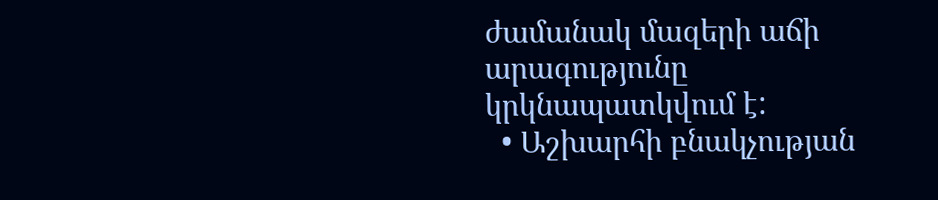ժամանակ մազերի աճի արագությունը կրկնապատկվում է:
  • Աշխարհի բնակչության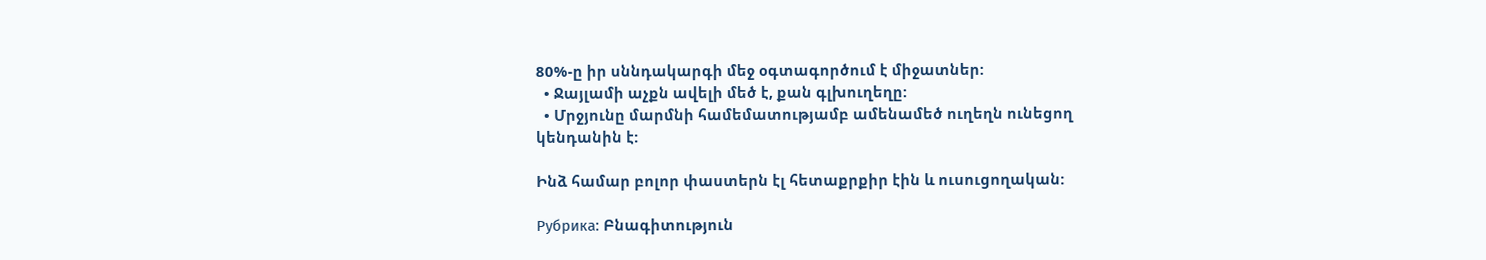80%-ը իր սննդակարգի մեջ օգտագործում է միջատներ:
  • Ջայլամի աչքն ավելի մեծ է, քան գլխուղեղը:
  • Մրջյունը մարմնի համեմատությամբ ամենամեծ ուղեղն ունեցող կենդանին է:

Ինձ համար բոլոր փաստերն էլ հետաքրքիր էին և ուսուցողական:

Рубрика: Բնագիտություն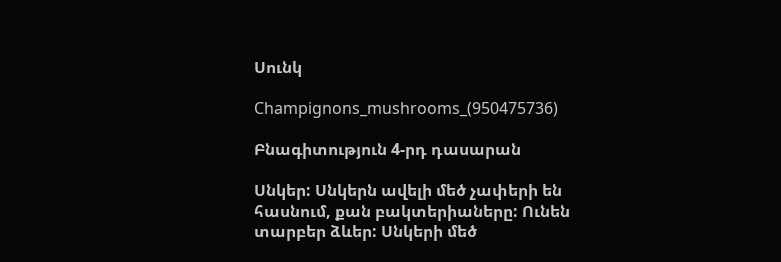Սունկ

Champignons_mushrooms_(950475736)

Բնագիտություն 4-րդ դասարան

Սնկեր: Սնկերն ավելի մեծ չափերի են հասնում, քան բակտերիաները: Ունեն տարբեր ձևեր: Սնկերի մեծ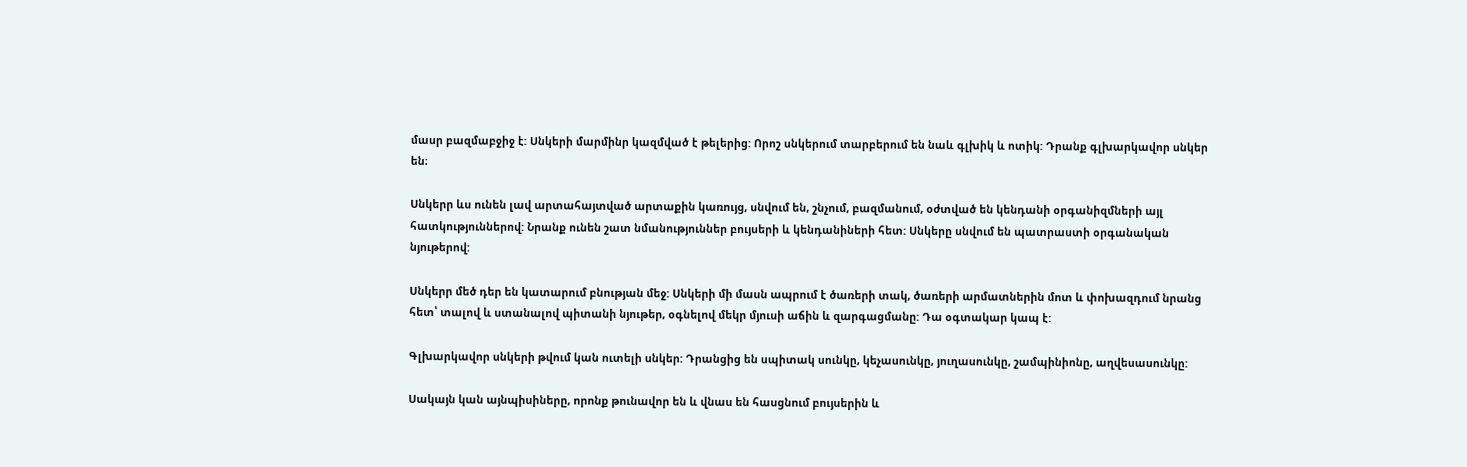մասր բազմաբջիջ է: Սնկերի մարմինր կազմված է թելերից: Որոշ սնկերում տարբերում են նաև գլխիկ և ոտիկ: Դրանք գլխարկավոր սնկեր են։

Սնկերր ևս ունեն լավ արտահայտված արտաքին կառույց, սնվում են, շնչում, բազմանում, օժտված են կենդանի օրգանիզմների այլ հատկություններով: Նրանք ունեն շատ նմանություններ բույսերի և կենդանիների հետ: Սնկերը սնվում են պատրաստի օրգանական նյութերով:

Սնկերր մեծ դեր են կատարում բնության մեջ: Սնկերի մի մասն ապրում է ծառերի տակ, ծառերի արմատներին մոտ և փոխազդում նրանց հետ՝ տալով և ստանալով պիտանի նյութեր, օգնելով մեկր մյուսի աճին և զարգացմանը: Դա օգտակար կապ է:

Գլխարկավոր սնկերի թվում կան ուտելի սնկեր: Դրանցից են սպիտակ սունկը, կեչասունկը, յուղասունկը, շամպինիոնը, աղվեսասունկը:

Սակայն կան այնպիսիները, որոնք թունավոր են և վնաս են հասցնում բույսերին և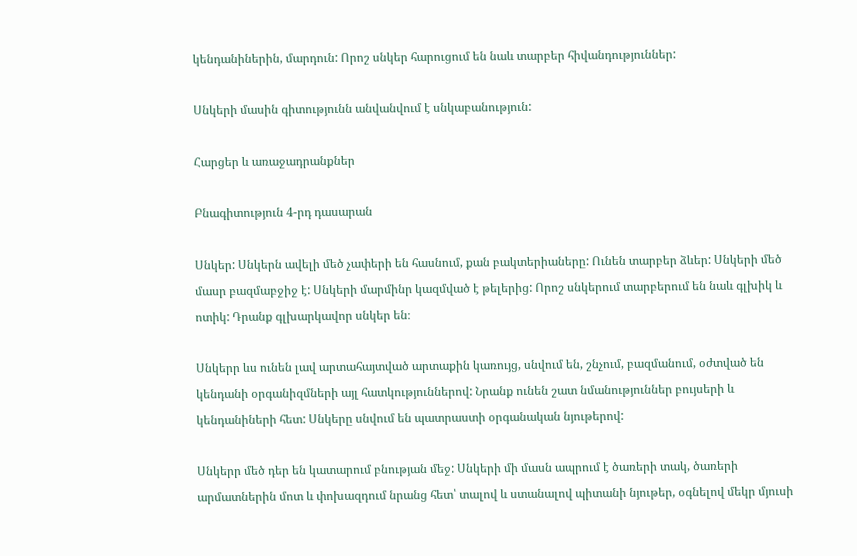կենդանիներին, մարդուն: Որոշ սնկեր հարուցում են նաև տարբեր հիվանդություններ:

Սնկերի մասին գիտությունն անվանվում է սնկաբանություն:

Հարցեր և առաջադրանքներ

Բնագիտություն 4-րդ դասարան

Սնկեր: Սնկերն ավելի մեծ չափերի են հասնում, քան բակտերիաները: Ունեն տարբեր ձևեր: Սնկերի մեծ մասր բազմաբջիջ է: Սնկերի մարմինր կազմված է թելերից: Որոշ սնկերում տարբերում են նաև գլխիկ և ոտիկ: Դրանք գլխարկավոր սնկեր են։

Սնկերր ևս ունեն լավ արտահայտված արտաքին կառույց, սնվում են, շնչում, բազմանում, օժտված են կենդանի օրգանիզմների այլ հատկություններով: Նրանք ունեն շատ նմանություններ բույսերի և կենդանիների հետ: Սնկերը սնվում են պատրաստի օրգանական նյութերով:

Սնկերր մեծ դեր են կատարում բնության մեջ: Սնկերի մի մասն ապրում է ծառերի տակ, ծառերի արմատներին մոտ և փոխազդում նրանց հետ՝ տալով և ստանալով պիտանի նյութեր, օգնելով մեկր մյուսի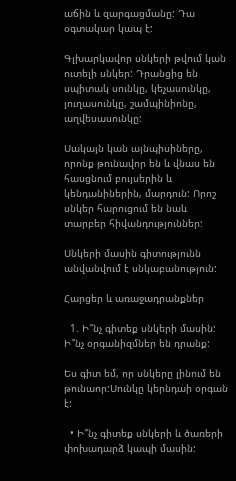աճին և զարգացմանը: Դա օգտակար կապ է:

Գլխարկավոր սնկերի թվում կան ուտելի սնկեր: Դրանցից են սպիտակ սունկը, կեչասունկը, յուղասունկը, շամպինիոնը, աղվեսասունկը:

Սակայն կան այնպիսիները, որոնք թունավոր են և վնաս են հասցնում բույսերին և կենդանիներին, մարդուն: Որոշ սնկեր հարուցում են նաև տարբեր հիվանդություններ:

Սնկերի մասին գիտությունն անվանվում է սնկաբանություն:

Հարցեր և առաջադրանքներ

  1. Ի՞նչ գիտեք սնկերի մասին: Ի՞նչ օրգանիզմներ են դրանք:

Ես գիտ եմ, որ սնկերը լինում են թունաոր:Սունկը կերնդաի օրգան է:

  • Ի՞նչ գիտեք սնկերի և ծառերի փոխադարձ կապի մասին: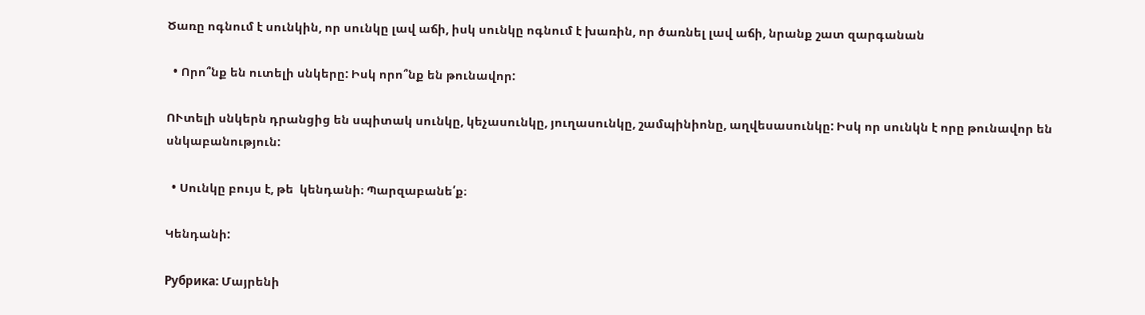Ծառը ոգնում է սունկին, որ սունկը լավ աճի, իսկ սունկը ոգնում է խառին, որ ծառնել լավ աճի, նրանք շատ զարգանան

  • Որո՞նք են ուտելի սնկերը: Իսկ որո՞նք են թունավոր:

ՈՒտելի սնկերն դրանցից են սպիտակ սունկը, կեչասունկը, յուղասունկը, շամպինիոնը, աղվեսասունկը: Իսկ որ սունկն է որը թունավոր են սնկաբանություն:

  • Սունկը բույս է, թե  կենդանի։ Պարզաբանե՛ք։

Կենդանի:

Рубрика: Մայրենի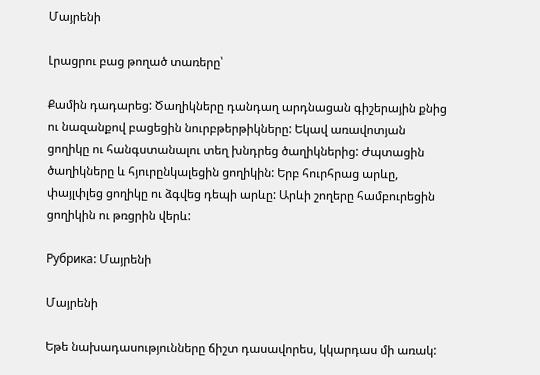Մայրենի

Լրացրու բաց թողած տառերը՝

Քամին դադարեց: Ծաղիկները դանդաղ արդնացան գիշերային քնից
ու նազանքով բացեցին նուրբթերթիկները: Եկավ առավոտյան
ցողիկը ու հանգստանալու տեղ խնդրեց ծաղիկներից: Ժպտացին
ծաղիկները և հյուրընկալեցին ցողիկին: Երբ հուրհրաց արևը,
փայլփլեց ցողիկը ու ձգվեց դեպի արևը: Արևի շողերը համբուրեցին
ցողիկին ու թռցրին վերև:

Рубрика: Մայրենի

Մայրենի

Եթե նախադասությունները ճիշտ դասավորես, կկարդաս մի առակ: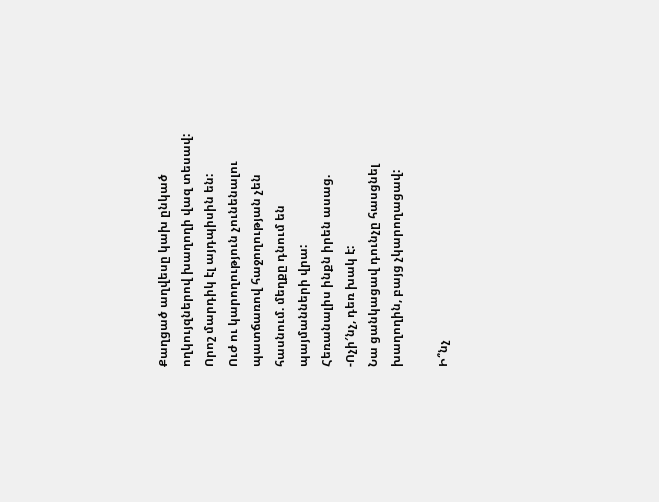Քաղցած աղվեսը կախ ընկած ողկույզներով խաղողի վազ տեսավ:
Որոշ մարդիկ էլ այդպիսին են:
Ուժ ու կարողություն չունենալու պատճառով հաջողության չեն հասնում. մեղքը դնում են պայմանների վրա:
Հեռանալիս ինքն իրեն ասաց.
-Ոչի′նչ, դեռ խակ է:
Նա ցանկացավ դունչը հասցնել խաղողին, բայց չկարողացավ:

Ի՞նչ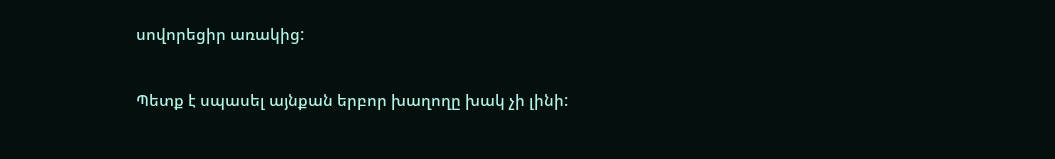սովորեցիր առակից:

Պետք է սպասել այնքան երբոր խաղողը խակ չի լինի: